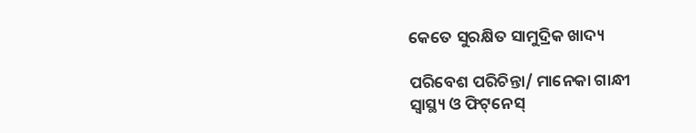କେତେ ସୁରକ୍ଷିତ ସାମୁଦ୍ରିକ ଖାଦ୍ୟ

ପରିବେଶ ପରିଚିନ୍ତା/ ମାନେକା ଗାନ୍ଧୀ
ସ୍ବାସ୍ଥ୍ୟ ଓ ଫିଟ୍‌ନେସ୍‌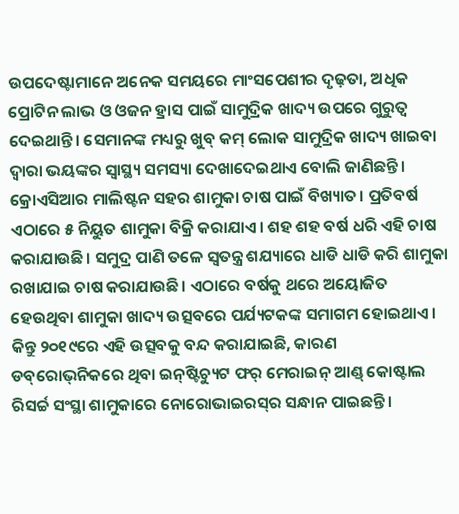ଉପଦେଷ୍ଟାମାନେ ଅନେକ ସମୟରେ ମାଂସପେଶୀର ଦୃଢ଼ତା, ଅଧିକ ପ୍ରୋଟିନ ଲାଭ ଓ ଓଜନ ହ୍ରାସ ପାଇଁ ସାମୁଦ୍ରିକ ଖାଦ୍ୟ ଉପରେ ଗୁରୁତ୍ୱ ଦେଇଥାନ୍ତି। ସେମାନଙ୍କ ମଧ୍ୟରୁ ଖୁବ୍‌ କମ୍‌ ଲୋକ ସାମୁଦ୍ରିକ ଖାଦ୍ୟ ଖାଇବା ଦ୍ୱାରା ଭୟଙ୍କର ସ୍ବାସ୍ଥ୍ୟ ସମସ୍ୟା ଦେଖାଦେଇଥାଏ ବୋଲି ଜାଣିଛନ୍ତି। କ୍ରୋଏସିଆର ମାଲିଷ୍ଟନ ସହର ଶାମୁକା ଚାଷ ପାଇଁ ବିଖ୍ୟାତ। ପ୍ରତିବର୍ଷ ଏଠାରେ ୫ ନିୟୁତ ଶାମୁକା ବିକ୍ରି କରାଯାଏ। ଶହ ଶହ ବର୍ଷ ଧରି ଏହି ଚାଷ କରାଯାଉଛି। ସମୁଦ୍ର ପାଣି ତଳେ ସ୍ବତନ୍ତ୍ର ଶଯ୍ୟାରେ ଧାଡି ଧାଡି କରି ଶାମୁକା ରଖାଯାଇ ଚାଷ କରାଯାଉଛି। ଏଠାରେ ବର୍ଷକୁ ଥରେ ଅୟୋଜିତ ହେଉଥିବା ଶାମୁକା ଖାଦ୍ୟ ଉତ୍ସବରେ ପର୍ଯ୍ୟଟକଙ୍କ ସମାଗମ ହୋଇଥାଏ। କିନ୍ତୁ ୨୦୧୯ରେ ଏହି ଉତ୍ସବକୁ ବନ୍ଦ କରାଯାଇଛି, କାରଣ ଡବ୍‌ରୋଭ୍‌ନିକରେ ଥିବା ଇନ୍‌ଷ୍ଟିଚ୍ୟୁଟ ଫର୍‌ ମେରାଇନ୍‌ ଆଣ୍ଡ୍‌ କୋଷ୍ଟାଲ ରିସର୍ଚ୍ଚ ସଂସ୍ଥା ଶାମୁକାରେ ନୋରୋଭାଇରସ୍‌ର ସନ୍ଧାନ ପାଇଛନ୍ତି।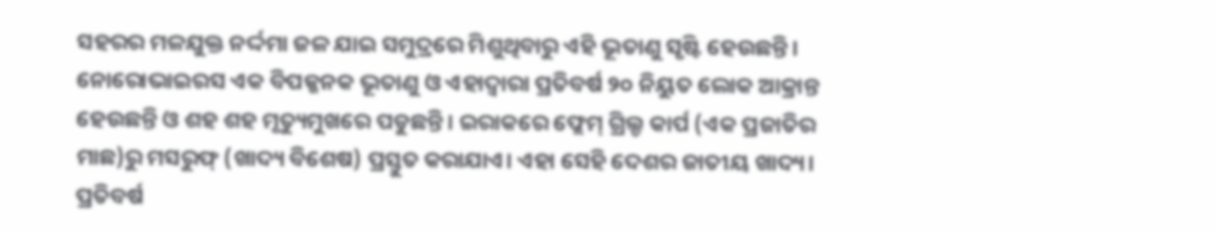ସହରର ମଳଯୁକ୍ତ ନର୍ଦ୍ଦମା ଜଳ ଯାଇ ସମୁଦ୍ରରେ ମିଶୁଥିବାରୁ ଏହି ଭୂତାଣୁ ସୃଷ୍ଟି ହେଉଛନ୍ତି। ନୋରୋଭାଇରସ ଏକ ବିପଜ୍ଜନକ ଭୂତାଣୁ ଓ ଏହାଦ୍ୱାରା ପ୍ରତିବର୍ଷ ୨୦ ନିୟୁତ ଲୋକ ଆକ୍ରାନ୍ତ ହେଉଛନ୍ତି ଓ ଶହ ଶହ ମୃତ୍ୟୁମୁଖରେ ପଡୁଛନ୍ତି। ଇରାକରେ ଫ୍ଲେମ୍‌ ଗ୍ରିଲ୍ଡ କାର୍ପ (ଏକ ପ୍ରଜାତିର ମାଛ)ରୁ ମସରୁଫ୍‌ (ଖାଦ୍ୟ ବିଶେଷ) ପ୍ରସ୍ତୁତ କରାଯାଏ। ଏହା ସେହି ଦେଶର ଜାତୀୟ ଖାଦ୍ୟ। ପ୍ରତିବର୍ଷ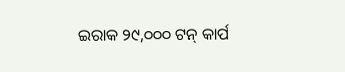ଇରାକ ୨୯,୦୦୦ ଟନ୍‌ କାର୍ପ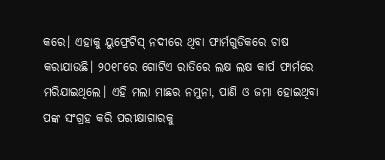କରେ। ଏହାକୁ ୟୁଫ୍ରେଟିସ୍‌ ନଦୀରେ ଥିବା ଫାର୍ମଗୁଡିକରେ ଚାଷ କରାଯାଉଛି। ୨୦୧୮ରେ ଗୋଟିଏ ରାତିରେ ଲକ୍ଷ ଲକ୍ଷ କାର୍ପ ଫାର୍ମରେ ମରିଯାଇଥିଲେ। ଏହି ମଲା ମାଛର ନମୁନା, ପାଣି ଓ ଜମା ହୋଇଥିବା ପଙ୍କ ସଂଗ୍ରହ କରି ପରୀକ୍ଷାଗାରକୁ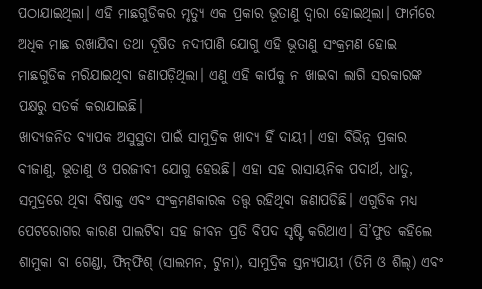ପଠାଯାଇଥିଲା। ଏହି ମାଛଗୁଡିକର ମୃତ୍ୟୁ ଏକ ପ୍ରକାର ଭୂତାଣୁ ଦ୍ୱାରା ହୋଇଥିଲା। ଫାର୍ମରେ ଅଧିକ ମାଛ ରଖାଯିବା ତଥା ଦୂଷିତ ନଦୀପାଣି ଯୋଗୁ ଏହି ଭୂତାଣୁ ସଂକ୍ରମଣ ହୋଇ ମାଛଗୁଡିକ ମରିଯାଇଥିବା ଜଣାପଡ଼ିଥିଲା। ଏଣୁ ଏହି କାର୍ପକୁ ନ ଖାଇବା ଲାଗି ସରକାରଙ୍କ ପକ୍ଷରୁ ସତର୍କ କରାଯାଇଛି।
ଖାଦ୍ୟଜନିତ ବ୍ୟାପକ ଅସୁସ୍ଥତା ପାଇଁ ସାମୁଦ୍ରିକ ଖାଦ୍ୟ ହିଁ ଦାୟୀ। ଏହା ବିଭିନ୍ନ ପ୍ରକାର ବୀଜାଣୁ, ଭୂତାଣୁ ଓ ପରଜୀବୀ ଯୋଗୁ ହେଉଛି। ଏହା ସହ ରାସାୟନିକ ପଦାର୍ଥ, ଧାତୁ, ସମୁଦ୍ରରେ ଥିବା ବିଷାକ୍ତ ଏବଂ ସଂକ୍ରମଣକାରକ ତତ୍ତ୍ୱ ରହିଥିବା ଜଣାପଡିଛି। ଏଗୁଡିକ ମଧ୍ୟ ପେଟରୋଗର କାରଣ ପାଲଟିବା ସହ ଜୀବନ ପ୍ରତି ବିପଦ ସୃଷ୍ଟି କରିଥାଏ। ସି’ଫୁଡ କହିଲେ ଶାମୁକା ବା ଗେଣ୍ଡା, ଫିନ୍‌ଫିଶ୍‌ (ସାଲମନ, ଟୁନା), ସାମୁଦ୍ରିକ ସ୍ତନ୍ୟପାୟୀ (ତିମି ଓ ଶିଲ୍‌) ଏବଂ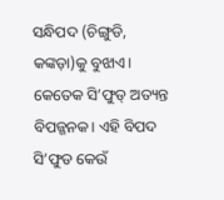ସନ୍ଧିପଦ (ଚିଙ୍ଗୁଡି, କଙ୍କଡ଼ା)କୁ ବୁଝାଏ। କେତେକ ସି’ଫୁଡ୍‌ ଅତ୍ୟନ୍ତ ବିପଜ୍ଜନକ। ଏହି ବିପଦ ସି’ଫୁଡ କେଉଁ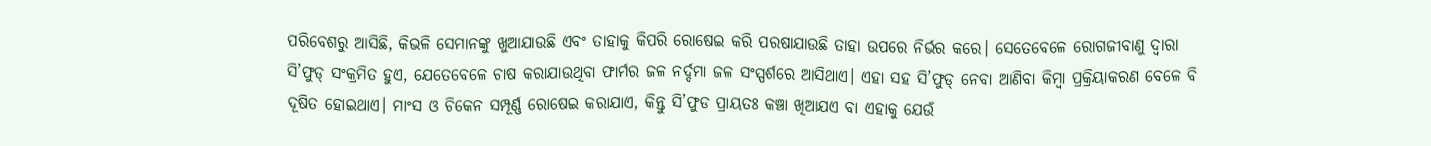ପରିବେଶରୁ ଆସିଛି, କିଭଳି ସେମାନଙ୍କୁ ଖୁଆଯାଉଛି ଏବଂ ତାହାକୁ କିପରି ରୋଷେଇ କରି ପରଷାଯାଉଛି ତାହା ଉପରେ ନିର୍ଭର କରେ। ସେତେବେଳେ ରୋଗଜୀବାଣୁ ଦ୍ୱାରା ସି’ଫୁଡ୍‌ ସଂକ୍ରମିତ ହୁଏ, ଯେତେବେଳେ ଚାଷ କରାଯାଉଥିବା ଫାର୍ମର ଜଳ ନର୍ଦ୍ଦମା ଜଳ ସଂସ୍ପର୍ଶରେ ଆସିଥାଏ। ଏହା ସହ ସି’ଫୁଡ୍‌ ନେବା ଆଣିବା କିମ୍ବା ପ୍ରକ୍ରିୟାକରଣ ବେଳେ ବି ଦୂଷିତ ହୋଇଥାଏ। ମାଂସ ଓ ଚିକେନ ସମ୍ପୂର୍ଣ୍ଣ ରୋଷେଇ କରାଯାଏ, କିନ୍ତୁ ସି’ଫୁଡ ପ୍ରାୟତଃ କଞ୍ଚା ଖିଆଯଏ ବା ଏହାକୁ ଯେଉଁ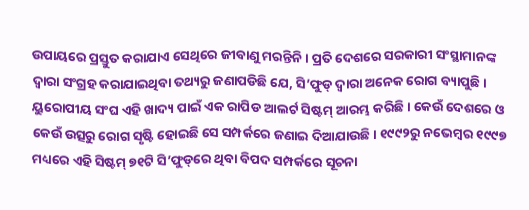ଉପାୟରେ ପ୍ରସ୍ତୁତ କରାଯାଏ ସେଥିରେ ଜୀବାଣୁ ମରନ୍ତିନି। ପ୍ରତି ଦେଶରେ ସରକାରୀ ସଂସ୍ଥାମାନଙ୍କ ଦ୍ୱାରା ସଂଗ୍ରହ କରାଯାଇଥିବା ତଥ୍ୟରୁ ଜଣାପଡିଛି ଯେ, ସି’ଫୁଡ୍‌ ଦ୍ୱାରା ଅନେକ ରୋଗ ବ୍ୟାପୁଛି। ୟୁରୋପୀୟ ସଂଘ ଏହି ଖାଦ୍ୟ ପାଇଁ ଏକ ରାପିଡ ଆଲର୍ଟ ସିଷ୍ଟମ୍‌ ଆରମ୍ଭ କରିଛି। କେଉଁ ଦେଶରେ ଓ କେଉଁ ଉତ୍ସରୁ ରୋଗ ସୃଷ୍ଟି ହୋଇଛି ସେ ସମ୍ପର୍କରେ ଜଣାଇ ଦିଆଯାଉଛି। ୧୯୯୨ରୁ ନଭେମ୍ବର ୧୯୯୭ ମଧ୍ୟରେ ଏହି ସିଷ୍ଟମ୍‌ ୭୧ଟି ସି’ଫୁଡ୍‌ରେ ଥିବା ବିପଦ ସମ୍ପର୍କରେ ସୂଚନା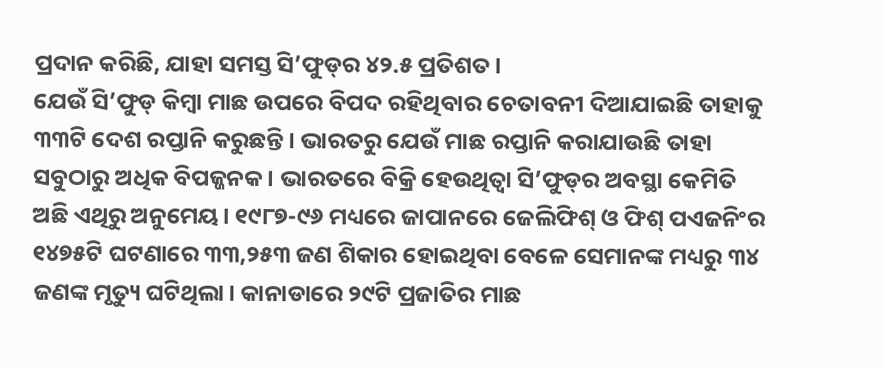ପ୍ରଦାନ କରିଛି, ଯାହା ସମସ୍ତ ସି’ଫୁଡ୍‌ର ୪୨.୫ ପ୍ରତିଶତ।
ଯେଉଁ ସି’ଫୁଡ୍‌ କିମ୍ବା ମାଛ ଉପରେ ବିପଦ ରହିଥିବାର ଚେତାବନୀ ଦିଆଯାଇଛି ତାହାକୁ ୩୩ଟି ଦେଶ ରପ୍ତାନି କରୁଛନ୍ତି। ଭାରତରୁ ଯେଉଁ ମାଛ ରପ୍ତାନି କରାଯାଉଛି ତାହା ସବୁଠାରୁ ଅଧିକ ବିପଜ୍ଜନକ। ଭାରତରେ ବିକ୍ରି ହେଉଥିତ୍ବା ସି’ଫୁଡ୍‌ର ଅବସ୍ଥା କେମିତି ଅଛି ଏଥିରୁ ଅନୁମେୟ। ୧୯୮୭-୯୬ ମଧ୍ୟରେ ଜାପାନରେ ଜେଲିଫିଶ୍‌ ଓ ଫିଶ୍‌ ପଏଜନିଂର ୧୪୭୫ଟି ଘଟଣାରେ ୩୩,୨୫୩ ଜଣ ଶିକାର ହୋଇଥିବା ବେଳେ ସେମାନଙ୍କ ମଧ୍ୟରୁ ୩୪ ଜଣଙ୍କ ମୃତ୍ୟୁ ଘଟିଥିଲା। କାନାଡାରେ ୨୯ଟି ପ୍ରଜାତିର ମାଛ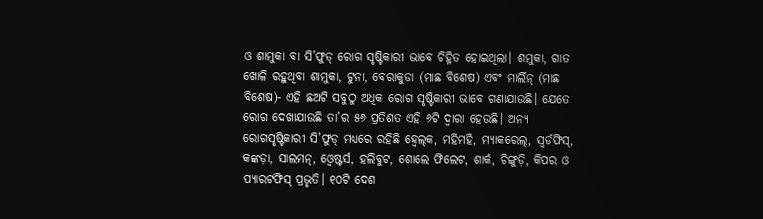ଓ ଶାମୁକା ବା ସି’ଫୁଡ୍‌ ରୋଗ ସୃଷ୍ଟିକାରୀ ଭାବେ ଚିହ୍ନିତ ହୋଇଥିଲା। ଶମୁକା, ଗାତ ଖୋଳି ରହୁଥିବା ଶାମୁକା, ଟୁନା, ବେରାକୁଡା (ମାଛ ବିଶେଷ) ଏବଂ ମାର୍ଲିନ୍‌ (ମାଛ ବିଶେଷ)- ଏହି ଛଅଟି ସବୁଠୁ ଅଧିକ ରୋଗ ସୃଷ୍ଟିକାରୀ ଭାବେ ଗଣାଯାଉଛି। ଯେତେ ରୋଗ ଦେଖାଯାଉଛି ତା’ର ୫୬ ପ୍ରତିଶତ ଏହି ୬ଟି ଦ୍ୱାରା ହେଉଛି। ଅନ୍ୟ ରୋଗସୃଷ୍ଟିକାରୀ ସି’ଫୁଡ୍‌ ମଧ୍ୟରେ ରହିଛି ହ୍ବେଲ୍‌କ, ମହିମହି, ମ୍ୟାକରେଲ୍‌, ସ୍ବର୍ଡଫିସ୍‌, କଙ୍କଡ଼ା, ସାଲମନ୍‌, ଓ୍ବେଷ୍ଟର୍ସ, ହଲିବୁଟ, ଶୋଲେ ଫିଲେଟ, ଶାର୍କ, ଚିଙ୍ଗୁଡ଼ି, କିପର ଓ ପ୍ୟାରଟଫିସ୍‌ ପ୍ରଭୃତି। ୧୦ଟି ଦେଶ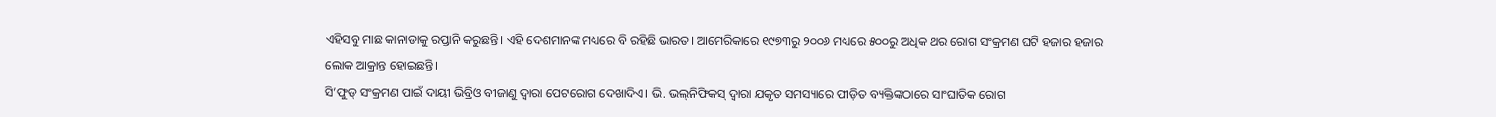ଏହିସବୁ ମାଛ କାନାଡାକୁ ରପ୍ତାନି କରୁଛନ୍ତି। ଏହି ଦେଶମାନଙ୍କ ମଧ୍ୟରେ ବି ରହିଛି ଭାରତ। ଆମେରିକାରେ ୧୯୭୩ରୁ ୨୦୦୬ ମଧ୍ୟରେ ୫୦୦ରୁ ଅଧିକ ଥର ରୋଗ ସଂକ୍ରମଣ ଘଟି ହଜାର ହଜାର ଲୋକ ଆକ୍ରାନ୍ତ ହୋଇଛନ୍ତି।
ସି’ଫୁଡ୍‌ ସଂକ୍ରମଣ ପାଇଁ ଦାୟୀ ଭିବ୍ରିଓ ବୀଜାଣୁ ଦ୍ୱାରା ପେଟରୋଗ ଦେଖାଦିଏ। ଭି. ଭଲ୍‌ନିଫିକସ୍‌ ଦ୍ୱାରା ଯକୃତ ସମସ୍ୟାରେ ପୀଡ଼ିତ ବ୍ୟକ୍ତିଙ୍କଠାରେ ସାଂଘାତିକ ରୋଗ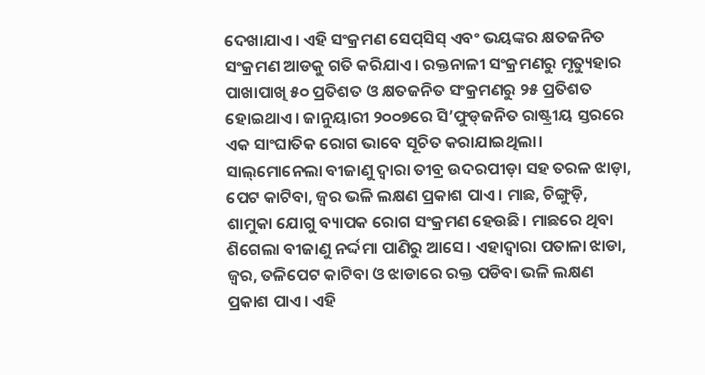ଦେଖାଯାଏ। ଏହି ସଂକ୍ରମଣ ସେପ୍‌ସିସ୍‌ ଏବଂ ଭୟଙ୍କର କ୍ଷତଜନିତ ସଂକ୍ରମଣ ଆଡକୁ ଗତି କରିଯାଏ। ରକ୍ତନାଳୀ ସଂକ୍ରମଣରୁ ମୃତ୍ୟୁହାର ପାଖାପାଖି ୫୦ ପ୍ରତିଶତ ଓ କ୍ଷତଜନିତ ସଂକ୍ରମଣରୁ ୨୫ ପ୍ରତିଶତ ହୋଇଥାଏ। ଜାନୁୟାରୀ ୨୦୦୭ରେ ସି’ଫୁଡ୍‌ଜନିତ ରାଷ୍ଟ୍ରୀୟ ସ୍ତରରେ ଏକ ସାଂଘାତିକ ରୋଗ ଭାବେ ସୂଚିତ କରାଯାଇଥିଲା। ସାଲ୍‌ମୋନେଲା ବୀଜାଣୁ ଦ୍ୱାରା ତୀବ୍ର ଉଦରପୀଡ଼ା ସହ ତରଳ ଝାଡ଼ା, ପେଟ କାଟିବା, ଜ୍ୱର ଭଳି ଲକ୍ଷଣ ପ୍ରକାଶ ପାଏ। ମାଛ, ଚିଙ୍ଗୁଡ଼ି, ଶାମୁକା ଯୋଗୁ ବ୍ୟାପକ ରୋଗ ସଂକ୍ରମଣ ହେଉଛି। ମାଛରେ ଥିବା ଶିଗେଲା ବୀଜାଣୁ ନର୍ଦ୍ଦମା ପାଣିରୁ ଆସେ। ଏହାଦ୍ୱାରା ପତାଳା ଝାଡା, ଜ୍ୱର, ତଳିପେଟ କାଟିବା ଓ ଝାଡାରେ ରକ୍ତ ପଡିବା ଭଳି ଲକ୍ଷଣ ପ୍ରକାଶ ପାଏ। ଏହି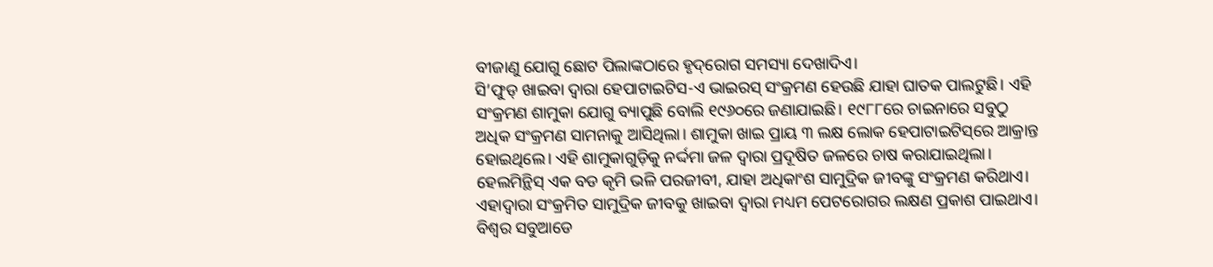ବୀଜାଣୁ ଯୋଗୁ ଛୋଟ ପିଲାଙ୍କଠାରେ ହୃଦ୍‌ରୋଗ ସମସ୍ୟା ଦେଖାଦିଏ।
ସି’ଫୁଡ୍‌ ଖାଇବା ଦ୍ୱାରା ହେପାଟାଇଟିସ-ଏ ଭାଇରସ୍‌ ସଂକ୍ରମଣ ହେଉଛି ଯାହା ଘାତକ ପାଲଟୁଛି। ଏହି ସଂକ୍ରମଣ ଶାମୁକା ଯୋଗୁ ବ୍ୟାପୁଛି ବୋଲି ୧୯୬୦ରେ ଜଣାଯାଇଛି। ୧୯୮୮ରେ ଚାଇନାରେ ସବୁଠୁ ଅଧିକ ସଂକ୍ରମଣ ସାମନାକୁ ଆସିଥିଲା। ଶାମୁକା ଖାଇ ପ୍ରାୟ ୩ ଲକ୍ଷ ଲୋକ ହେପାଟାଇଟିସ୍‌ରେ ଆକ୍ରାନ୍ତ ହୋଇଥିଲେ। ଏହି ଶାମୁକାଗୁଡ଼ିକୁ ନର୍ଦ୍ଦମା ଜଳ ଦ୍ୱାରା ପ୍ରଦୂଷିତ ଜଳରେ ଚାଷ କରାଯାଇଥିଲା।
ହେଲମିନ୍ଥିସ୍‌ ଏକ ବଡ କୃମି ଭଳି ପରଜୀବୀ, ଯାହା ଅଧିକାଂଶ ସାମୁଦ୍ରିକ ଜୀବଙ୍କୁ ସଂକ୍ରମଣ କରିଥାଏ। ଏହାଦ୍ୱାରା ସଂକ୍ରମିତ ସାମୁଦ୍ରିକ ଜୀବକୁ ଖାଇବା ଦ୍ୱାରା ମଧ୍ୟମ ପେଟରୋଗର ଲକ୍ଷଣ ପ୍ରକାଶ ପାଇଥାଏ। ବିଶ୍ୱର ସବୁଆଡେ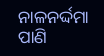ନାଳନର୍ଦ୍ଦମା ପାଣି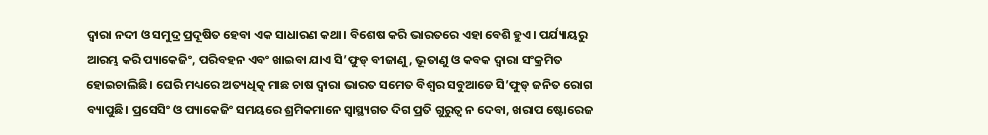ଦ୍ୱାରା ନଦୀ ଓ ସମୁଦ୍ର ପ୍ରଦୂଷିତ ହେବା ଏକ ସାଧାରଣ କଥା। ବିଶେଷ କରି ଭାରତରେ ଏହା ବେଶି ହୁଏ। ପର୍ଯ୍ୟାୟରୁ ଆରମ୍ଭ କରି ପ୍ୟାକେଜିଂ, ପରିବହନ ଏବଂ ଖାଇବା ଯାଏ ସି’ଫୁଡ୍‌ ବୀଜାଣୁ, ଭୂତାଣୁ ଓ କବକ ଦ୍ୱାରା ସଂକ୍ରମିତ ହୋଇଚାଲିଛି। ଘେରି ମଧ୍ୟରେ ଅତ୍ୟଧିତ୍କ ମାଛ ଚାଷ ଦ୍ୱାରା ଭାରତ ସମେତ ବିଶ୍ୱର ସବୁଆଡେ ସି’ଫୁଡ୍‌ ଜନିତ ରୋଗ ବ୍ୟାପୁଛି। ପ୍ରସେସିଂ ଓ ପ୍ୟାକେଜିଂ ସମୟରେ ଶ୍ରମିକମାନେ ସ୍ବାସ୍ଥ୍ୟଗତ ଦିଗ ପ୍ରତି ଗୁରୁତ୍ୱ ନ ଦେବା, ଖରାପ ଷ୍ଟୋରେଜ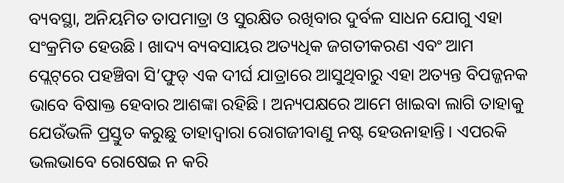ବ୍ୟବସ୍ଥା, ଅନିୟମିତ ତାପମାତ୍ରା ଓ ସୁରକ୍ଷିତ ରଖିବାର ଦୁର୍ବଳ ସାଧନ ଯୋଗୁ ଏହା ସଂକ୍ରମିତ ହେଉଛି। ଖାଦ୍ୟ ବ୍ୟବସାୟର ଅତ୍ୟଧିକ ଜଗତୀକରଣ ଏବଂ ଆମ ପ୍ଲେଟ୍‌ରେ ପହଞ୍ଚିବା ସି’ଫୁଡ୍‌ ଏକ ଦୀର୍ଘ ଯାତ୍ରାରେ ଆସୁଥିବାରୁ ଏହା ଅତ୍ୟନ୍ତ ବିପଜ୍ଜନକ ଭାବେ ବିଷାକ୍ତ ହେବାର ଆଶଙ୍କା ରହିଛି। ଅନ୍ୟପକ୍ଷରେ ଆମେ ଖାଇବା ଲାଗି ତାହାକୁ ଯେଉଁଭଳି ପ୍ରସ୍ତୁତ କରୁଛୁ ତାହାଦ୍ୱାରା ରୋଗଜୀବାଣୁ ନଷ୍ଟ ହେଉନାହାନ୍ତି। ଏପରକି ଭଲଭାବେ ରୋଷେଇ ନ କରି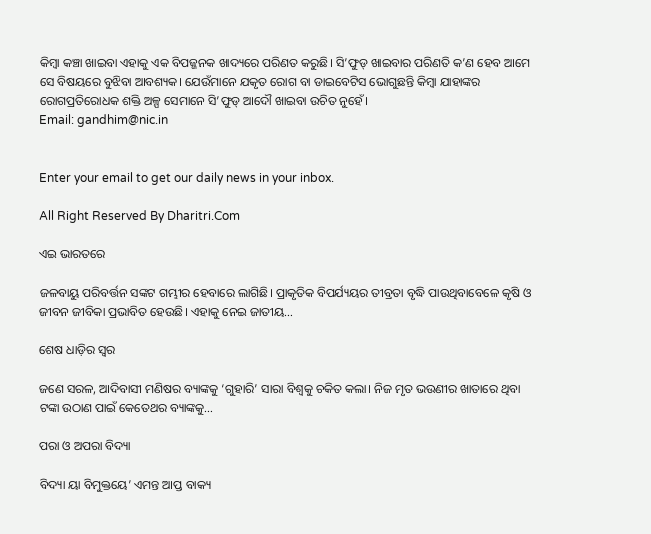କିମ୍ବା କଞ୍ଚା ଖାଇବା ଏହାକୁ ଏକ ବିପଜ୍ଜନକ ଖାଦ୍ୟରେ ପରିଣତ କରୁଛି। ସି’ଫୁଡ୍‌ ଖାଇବାର ପରିଣତି କ’ଣ ହେବ ଆମେ ସେ ବିଷୟରେ ବୁଝିବା ଆବଶ୍ୟକ। ଯେଉଁମାନେ ଯକୃତ ରୋଗ ବା ଡାଇବେଟିସ ଭୋଗୁଛନ୍ତି କିମ୍ବା ଯାହାଙ୍କର ରୋଗପ୍ରତିରୋଧକ ଶକ୍ତି ଅଳ୍ପ ସେମାନେ ସି’ଫୁଡ୍‌ ଆଦୌ ଖାଇବା ଉଚିତ ନୁହେଁ।
Email: gandhim@nic.in


Enter your email to get our daily news in your inbox.

All Right Reserved By Dharitri.Com

ଏଇ ଭାରତରେ

ଜଳବାୟୁ ପରିବର୍ତ୍ତନ ସଙ୍କଟ ଗମ୍ଭୀର ହେବାରେ ଲାଗିଛି। ପ୍ରାକୃତିକ ବିପର୍ଯ୍ୟୟର ତୀବ୍ରତା ବୃଦ୍ଧି ପାଉଥିବାବେଳେ କୃଷି ଓ ଜୀବନ ଜୀବିକା ପ୍ରଭାବିତ ହେଉଛି। ଏହାକୁ ନେଇ ଜାତୀୟ…

ଶେଷ ଧାଡ଼ିର ସ୍ବର

ଜଣେ ସରଳ, ଆଦିବାସୀ ମଣିଷର ବ୍ୟାଙ୍କକୁ ‘ଗୁହାରି’ ସାରା ବିଶ୍ୱକୁ ଚକିତ କଲା। ନିଜ ମୃତ ଭଉଣୀର ଖାତାରେ ଥିବା ଟଙ୍କା ଉଠାଣ ପାଇଁ କେତେଥର ବ୍ୟାଙ୍କକୁ…

ପରା ଓ ଅପରା ବିଦ୍ୟା

ବିଦ୍ୟା ୟା ବିମୁକ୍ତୟେ’ ଏମନ୍ତ ଆପ୍ତ ବାକ୍ୟ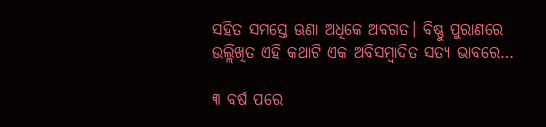ସହିତ ସମସ୍ତେ ଊଣା ଅଧିକେ ଅବଗତ। ବିଷ୍ଣୁ ପୁରାଣରେ ଉଲ୍ଲିଖିତ ଏହି କଥାଟି ଏକ ଅବିସମ୍ବାଦିତ ସତ୍ୟ ଭାବରେ…

୩ ବର୍ଷ ପରେ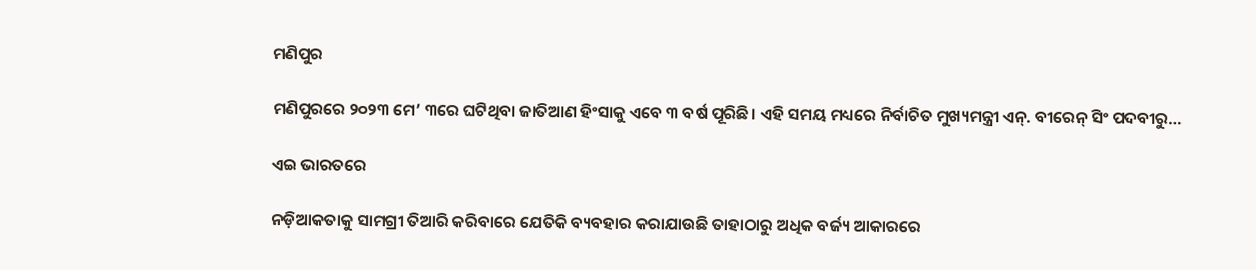ମଣିପୁର

ମଣିପୁରରେ ୨୦୨୩ ମେ’ ୩ରେ ଘଟିଥିବା ଜାତିଆଣ ହିଂସାକୁ ଏବେ ୩ ବର୍ଷ ପୂରିଛି। ଏହି ସମୟ ମଧ୍ୟରେ ନିର୍ବାଚିତ ମୁଖ୍ୟମନ୍ତ୍ରୀ ଏନ୍‌. ବୀରେନ୍‌ ସିଂ ପଦବୀରୁ…

ଏଇ ଭାରତରେ

ନଡ଼ିଆକତାକୁ ସାମଗ୍ରୀ ତିଆରି କରିବାରେ ଯେତିକି ବ୍ୟବହାର କରାଯାଉଛି ତାହାଠାରୁ ଅଧିକ ବର୍ଜ୍ୟ ଆକାରରେ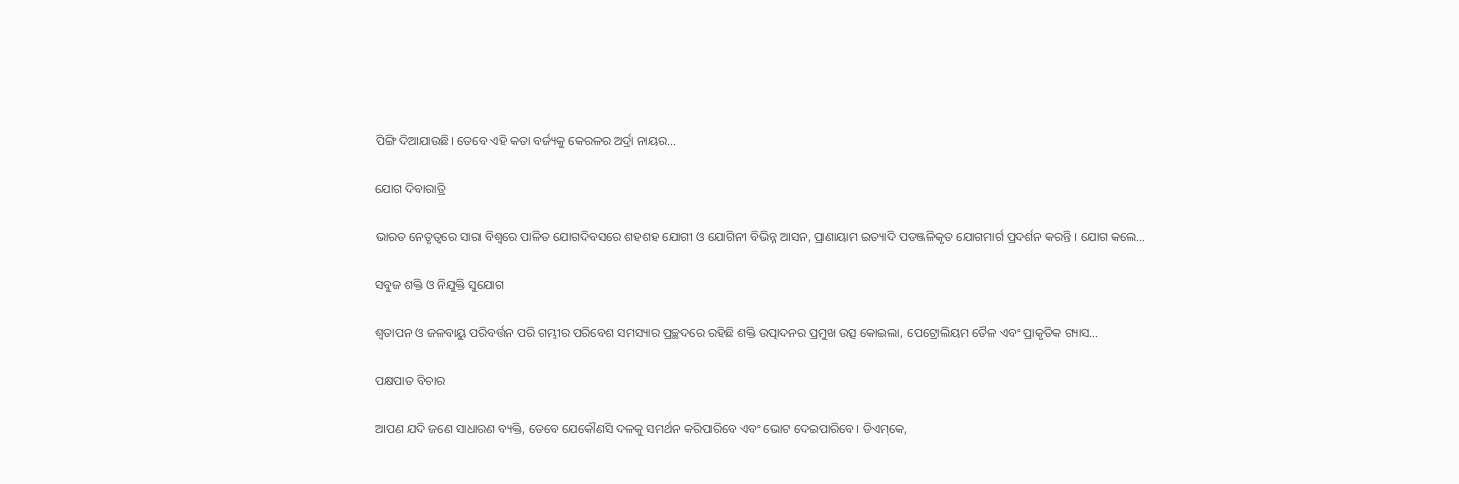ପିଙ୍ଗି ଦିଆଯାଉଛି। ତେବେ ଏହି କତା ବର୍ଜ୍ୟକୁ କେରଳର ଅର୍ଦ୍ରା ନାୟର…

ଯୋଗ ଦିବାରାତ୍ରି

ଭାରତ ନେତୃତ୍ୱରେ ସାରା ବିଶ୍ୱରେ ପାଳିତ ଯୋଗଦିବସରେ ଶହଶହ ଯୋଗୀ ଓ ଯୋଗିନୀ ବିଭିନ୍ନ ଆସନ, ପ୍ରାଣାୟାମ ଇତ୍ୟାଦି ପତଞ୍ଜଳିକୃତ ଯୋଗମାର୍ଗ ପ୍ରଦର୍ଶନ କରନ୍ତି । ଯୋଗ କଲେ…

ସବୁଜ ଶକ୍ତି ଓ ନିଯୁକ୍ତି ସୁଯୋଗ

ଶ୍ୱତାପନ ଓ ଜଳବାୟୁ ପରିବର୍ତ୍ତନ ପରି ଗମ୍ଭୀର ପରିବେଶ ସମସ୍ୟାର ପ୍ରଚ୍ଛଦରେ ରହିଛି ଶକ୍ତି ଉତ୍ପାଦନର ପ୍ରମୁଖ ଉତ୍ସ କୋଇଲା, ପେଟ୍ରୋଲିୟମ ତୈଳ ଏବଂ ପ୍ରାକୃତିକ ଗ୍ୟାସ…

ପକ୍ଷପାତ ବିଚାର

ଆପଣ ଯଦି ଜଣେ ସାଧାରଣ ବ୍ୟକ୍ତି, ତେବେ ଯେକୌଣସି ଦଳକୁ ସମର୍ଥନ କରିପାରିବେ ଏବଂ ଭୋଟ ଦେଇପାରିବେ। ଡିଏମ୍‌କେ,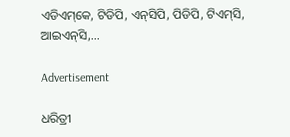ଏଡିଏମ୍‌କେ, ଟିଡିପି, ଏନ୍‌ସିପି, ପିଡିପି, ଟିଏମ୍‌ସି, ଆଇଏନ୍‌ସି,…

Advertisement

ଧରିତ୍ରୀ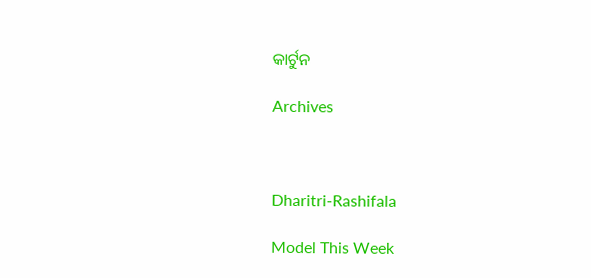କାର୍ଟୁନ

Archives



Dharitri-Rashifala

Model This Week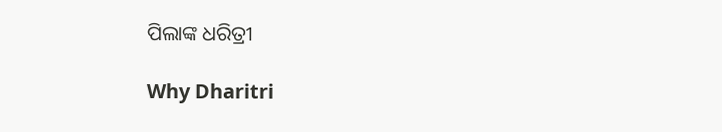ପିଲାଙ୍କ ଧରିତ୍ରୀ

Why Dharitri